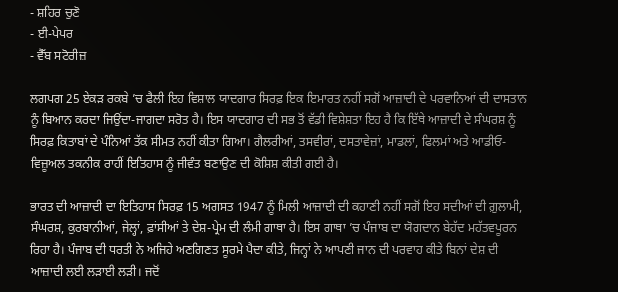- ਸ਼ਹਿਰ ਚੁਣੋ
- ਈ-ਪੇਪਰ
- ਵੈੱਬ ਸਟੋਰੀਜ਼

ਲਗਪਗ 25 ਏਕੜ ਰਕਬੇ ’ਚ ਫੈਲੀ ਇਹ ਵਿਸ਼ਾਲ ਯਾਦਗਾਰ ਸਿਰਫ਼ ਇਕ ਇਮਾਰਤ ਨਹੀਂ ਸਗੋਂ ਆਜ਼ਾਦੀ ਦੇ ਪਰਵਾਨਿਆਂ ਦੀ ਦਾਸਤਾਨ ਨੂੰ ਬਿਆਨ ਕਰਦਾ ਜਿਉਂਦਾ-ਜਾਗਦਾ ਸਰੋਤ ਹੈ। ਇਸ ਯਾਦਗਾਰ ਦੀ ਸਭ ਤੋਂ ਵੱਡੀ ਵਿਸ਼ੇਸ਼ਤਾ ਇਹ ਹੈ ਕਿ ਇੱਥੇ ਆਜ਼ਾਦੀ ਦੇ ਸੰਘਰਸ਼ ਨੂੰ ਸਿਰਫ਼ ਕਿਤਾਬਾਂ ਦੇ ਪੰਨਿਆਂ ਤੱਕ ਸੀਮਤ ਨਹੀਂ ਕੀਤਾ ਗਿਆ। ਗੈਲਰੀਆਂ, ਤਸਵੀਰਾਂ, ਦਸਤਾਵੇਜ਼ਾਂ, ਮਾਡਲਾਂ, ਫਿਲਮਾਂ ਅਤੇ ਆਡੀਓ-ਵਿਜ਼ੂਅਲ ਤਕਨੀਕ ਰਾਹੀਂ ਇਤਿਹਾਸ ਨੂੰ ਜੀਵੰਤ ਬਣਾਉਣ ਦੀ ਕੋਸ਼ਿਸ਼ ਕੀਤੀ ਗਈ ਹੈ।

ਭਾਰਤ ਦੀ ਆਜ਼ਾਦੀ ਦਾ ਇਤਿਹਾਸ ਸਿਰਫ਼ 15 ਅਗਸਤ 1947 ਨੂੰ ਮਿਲੀ ਆਜ਼ਾਦੀ ਦੀ ਕਹਾਣੀ ਨਹੀਂ ਸਗੋਂ ਇਹ ਸਦੀਆਂ ਦੀ ਗ਼ੁਲਾਮੀ, ਸੰਘਰਸ਼, ਕੁਰਬਾਨੀਆਂ, ਜੇਲ੍ਹਾਂ, ਫ਼ਾਂਸੀਆਂ ਤੇ ਦੇਸ਼-ਪ੍ਰੇਮ ਦੀ ਲੰਮੀ ਗਾਥਾ ਹੈ। ਇਸ ਗਾਥਾ ’ਚ ਪੰਜਾਬ ਦਾ ਯੋਗਦਾਨ ਬੇਹੱਦ ਮਹੱਤਵਪੂਰਨ ਰਿਹਾ ਹੈ। ਪੰਜਾਬ ਦੀ ਧਰਤੀ ਨੇ ਅਜਿਹੇ ਅਣਗਿਣਤ ਸੂਰਮੇ ਪੈਦਾ ਕੀਤੇ, ਜਿਨ੍ਹਾਂ ਨੇ ਆਪਣੀ ਜਾਨ ਦੀ ਪਰਵਾਹ ਕੀਤੇ ਬਿਨਾਂ ਦੇਸ਼ ਦੀ ਆਜ਼ਾਦੀ ਲਈ ਲੜਾਈ ਲੜੀ। ਜਦੋਂ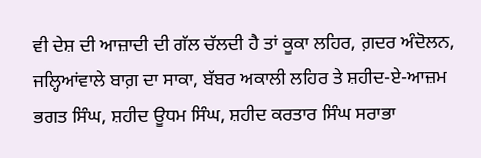ਵੀ ਦੇਸ਼ ਦੀ ਆਜ਼ਾਦੀ ਦੀ ਗੱਲ ਚੱਲਦੀ ਹੈ ਤਾਂ ਕੂਕਾ ਲਹਿਰ, ਗ਼ਦਰ ਅੰਦੋਲਨ, ਜਲ੍ਹਿਆਂਵਾਲੇ ਬਾਗ਼ ਦਾ ਸਾਕਾ, ਬੱਬਰ ਅਕਾਲੀ ਲਹਿਰ ਤੇ ਸ਼ਹੀਦ-ਏ-ਆਜ਼ਮ ਭਗਤ ਸਿੰਘ, ਸ਼ਹੀਦ ਊਧਮ ਸਿੰਘ, ਸ਼ਹੀਦ ਕਰਤਾਰ ਸਿੰਘ ਸਰਾਭਾ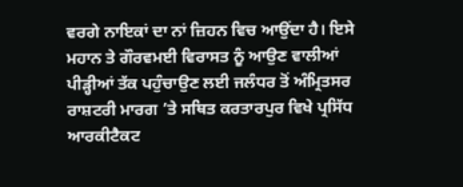ਵਰਗੇ ਨਾਇਕਾਂ ਦਾ ਨਾਂ ਜ਼ਿਹਨ ਵਿਚ ਆਉਂਦਾ ਹੈ। ਇਸੇ ਮਹਾਨ ਤੇ ਗੌਰਵਮਈ ਵਿਰਾਸਤ ਨੂੰ ਆਉਣ ਵਾਲੀਆਂ ਪੀੜ੍ਹੀਆਂ ਤੱਕ ਪਹੁੰਚਾਉਣ ਲਈ ਜਲੰਧਰ ਤੋਂ ਅੰਮ੍ਰਿਤਸਰ ਰਾਸ਼ਟਰੀ ਮਾਰਗ ’ਤੇ ਸਥਿਤ ਕਰਤਾਰਪੁਰ ਵਿਖੇ ਪ੍ਰਸਿੱਧ ਆਰਕੀਟੈਕਟ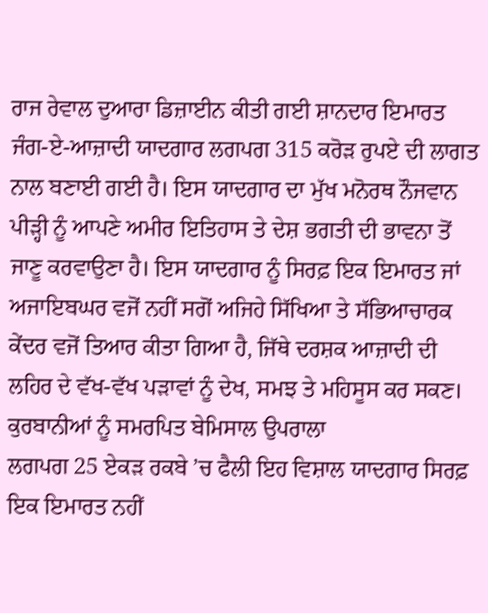ਰਾਜ ਰੇਵਾਲ ਦੁਆਰਾ ਡਿਜ਼ਾਈਨ ਕੀਤੀ ਗਈ ਸ਼ਾਨਦਾਰ ਇਮਾਰਤ ਜੰਗ-ਏ-ਆਜ਼ਾਦੀ ਯਾਦਗਾਰ ਲਗਪਗ 315 ਕਰੋੜ ਰੁਪਏ ਦੀ ਲਾਗਤ ਨਾਲ ਬਣਾਈ ਗਈ ਹੈ। ਇਸ ਯਾਦਗਾਰ ਦਾ ਮੁੱਖ ਮਨੋਰਥ ਨੌਜਵਾਨ ਪੀੜ੍ਹੀ ਨੂੰ ਆਪਣੇ ਅਮੀਰ ਇਤਿਹਾਸ ਤੇ ਦੇਸ਼ ਭਗਤੀ ਦੀ ਭਾਵਨਾ ਤੋਂ ਜਾਣੂ ਕਰਵਾਉਣਾ ਹੈ। ਇਸ ਯਾਦਗਾਰ ਨੂੰ ਸਿਰਫ਼ ਇਕ ਇਮਾਰਤ ਜਾਂ ਅਜਾਇਬਘਰ ਵਜੋਂ ਨਹੀਂ ਸਗੋਂ ਅਜਿਹੇ ਸਿੱਖਿਆ ਤੇ ਸੱਭਿਆਚਾਰਕ ਕੇਂਦਰ ਵਜੋਂ ਤਿਆਰ ਕੀਤਾ ਗਿਆ ਹੈ, ਜਿੱਥੇ ਦਰਸ਼ਕ ਆਜ਼ਾਦੀ ਦੀ ਲਹਿਰ ਦੇ ਵੱਖ-ਵੱਖ ਪੜਾਵਾਂ ਨੂੰ ਦੇਖ, ਸਮਝ ਤੇ ਮਹਿਸੂਸ ਕਰ ਸਕਣ।
ਕੁਰਬਾਨੀਆਂ ਨੂੰ ਸਮਰਪਿਤ ਬੇਮਿਸਾਲ ਉਪਰਾਲਾ
ਲਗਪਗ 25 ਏਕੜ ਰਕਬੇ ’ਚ ਫੈਲੀ ਇਹ ਵਿਸ਼ਾਲ ਯਾਦਗਾਰ ਸਿਰਫ਼ ਇਕ ਇਮਾਰਤ ਨਹੀਂ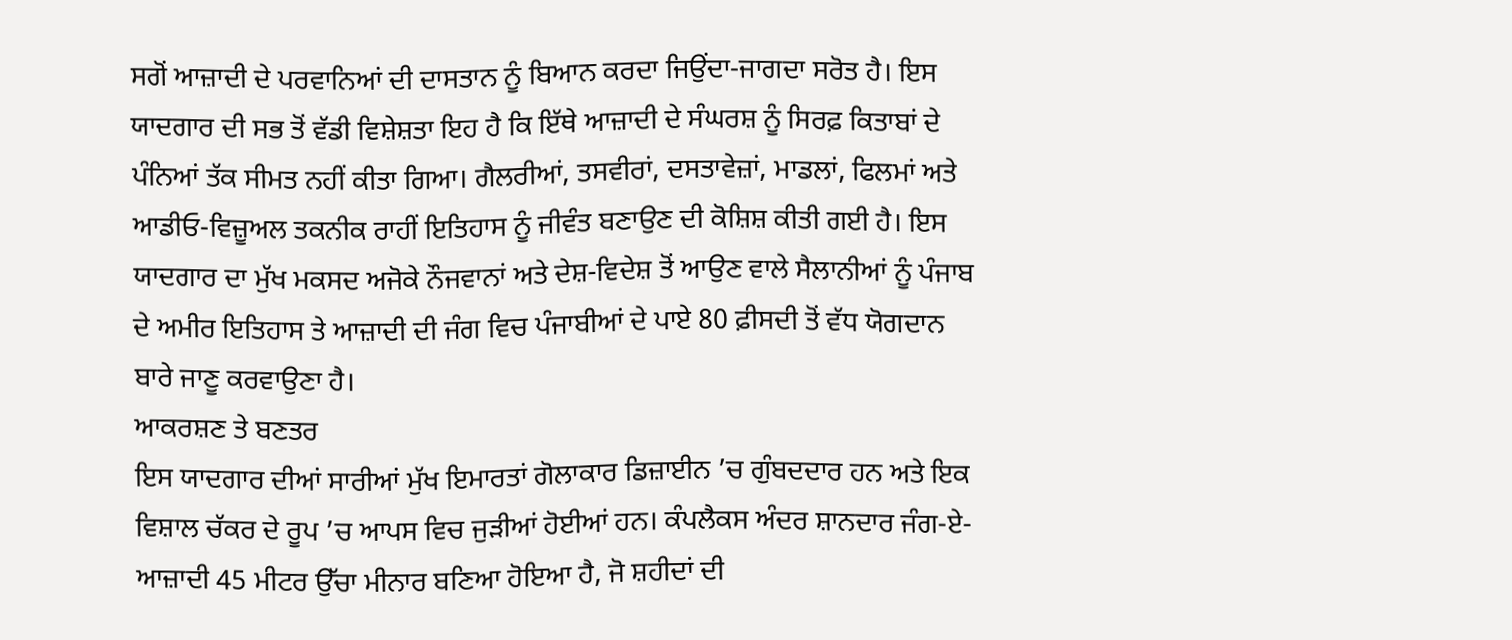ਸਗੋਂ ਆਜ਼ਾਦੀ ਦੇ ਪਰਵਾਨਿਆਂ ਦੀ ਦਾਸਤਾਨ ਨੂੰ ਬਿਆਨ ਕਰਦਾ ਜਿਉਂਦਾ-ਜਾਗਦਾ ਸਰੋਤ ਹੈ। ਇਸ ਯਾਦਗਾਰ ਦੀ ਸਭ ਤੋਂ ਵੱਡੀ ਵਿਸ਼ੇਸ਼ਤਾ ਇਹ ਹੈ ਕਿ ਇੱਥੇ ਆਜ਼ਾਦੀ ਦੇ ਸੰਘਰਸ਼ ਨੂੰ ਸਿਰਫ਼ ਕਿਤਾਬਾਂ ਦੇ ਪੰਨਿਆਂ ਤੱਕ ਸੀਮਤ ਨਹੀਂ ਕੀਤਾ ਗਿਆ। ਗੈਲਰੀਆਂ, ਤਸਵੀਰਾਂ, ਦਸਤਾਵੇਜ਼ਾਂ, ਮਾਡਲਾਂ, ਫਿਲਮਾਂ ਅਤੇ ਆਡੀਓ-ਵਿਜ਼ੂਅਲ ਤਕਨੀਕ ਰਾਹੀਂ ਇਤਿਹਾਸ ਨੂੰ ਜੀਵੰਤ ਬਣਾਉਣ ਦੀ ਕੋਸ਼ਿਸ਼ ਕੀਤੀ ਗਈ ਹੈ। ਇਸ ਯਾਦਗਾਰ ਦਾ ਮੁੱਖ ਮਕਸਦ ਅਜੋਕੇ ਨੌਜਵਾਨਾਂ ਅਤੇ ਦੇਸ਼-ਵਿਦੇਸ਼ ਤੋਂ ਆਉਣ ਵਾਲੇ ਸੈਲਾਨੀਆਂ ਨੂੰ ਪੰਜਾਬ ਦੇ ਅਮੀਰ ਇਤਿਹਾਸ ਤੇ ਆਜ਼ਾਦੀ ਦੀ ਜੰਗ ਵਿਚ ਪੰਜਾਬੀਆਂ ਦੇ ਪਾਏ 80 ਫ਼ੀਸਦੀ ਤੋਂ ਵੱਧ ਯੋਗਦਾਨ ਬਾਰੇ ਜਾਣੂ ਕਰਵਾਉਣਾ ਹੈ।
ਆਕਰਸ਼ਣ ਤੇ ਬਣਤਰ
ਇਸ ਯਾਦਗਾਰ ਦੀਆਂ ਸਾਰੀਆਂ ਮੁੱਖ ਇਮਾਰਤਾਂ ਗੋਲਾਕਾਰ ਡਿਜ਼ਾਈਨ ’ਚ ਗੁੰਬਦਦਾਰ ਹਨ ਅਤੇ ਇਕ ਵਿਸ਼ਾਲ ਚੱਕਰ ਦੇ ਰੂਪ ’ਚ ਆਪਸ ਵਿਚ ਜੁੜੀਆਂ ਹੋਈਆਂ ਹਨ। ਕੰਪਲੈਕਸ ਅੰਦਰ ਸ਼ਾਨਦਾਰ ਜੰਗ-ਏ-ਆਜ਼ਾਦੀ 45 ਮੀਟਰ ਉੱਚਾ ਮੀਨਾਰ ਬਣਿਆ ਹੋਇਆ ਹੈ, ਜੋ ਸ਼ਹੀਦਾਂ ਦੀ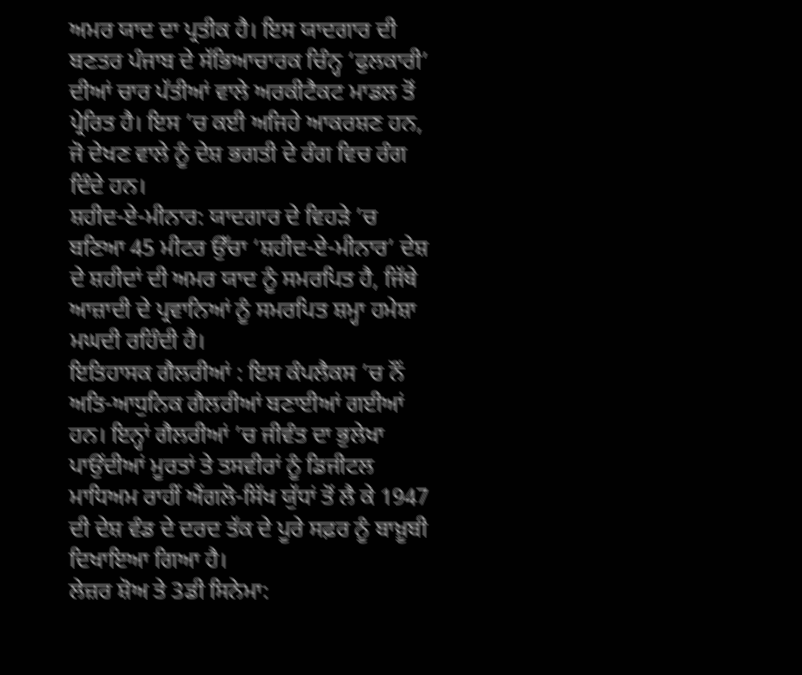ਅਮਰ ਯਾਦ ਦਾ ਪ੍ਰਤੀਕ ਹੈ। ਇਸ ਯਾਦਗਾਰ ਦੀ ਬਣਤਰ ਪੰਜਾਬ ਦੇ ਸੱਭਿਆਚਾਰਕ ਚਿੰਨ੍ਹ ‘ਫੁਲਕਾਰੀ’ ਦੀਆਂ ਚਾਰ ਪੱਤੀਆਂ ਵਾਲੇ ਅਰਕੀਟੈਕਟ ਮਾਡਲ ਤੋਂ ਪ੍ਰੇਰਿਤ ਹੈ। ਇਸ ’ਚ ਕਈ ਅਜਿਹੇ ਆਕਰਸ਼ਣ ਹਨ, ਜੋ ਦੇਖਣ ਵਾਲੇ ਨੂੰ ਦੇਸ਼ ਭਗਤੀ ਦੇ ਰੰਗ ਵਿਚ ਰੰਗ ਦਿੰਦੇ ਹਨ।
ਸ਼ਹੀਦ-ਏ-ਮੀਨਾਰ: ਯਾਦਗਾਰ ਦੇ ਵਿਹੜੇ ’ਚ ਬਣਿਆ 45 ਮੀਟਰ ਉੱਚਾ ‘ਸ਼ਹੀਦ-ਏ-ਮੀਨਾਰ’ ਦੇਸ਼ ਦੇ ਸ਼ਹੀਦਾਂ ਦੀ ਅਮਰ ਯਾਦ ਨੂੰ ਸਮਰਪਿਤ ਹੈ, ਜਿੱਥੇ ਆਜ਼ਾਦੀ ਦੇ ਪ੍ਰਵਾਨਿਆਂ ਨੂੰ ਸਮਰਪਿਤ ਸ਼ਮ੍ਹਾ ਹਮੇਸ਼ਾ ਮਘਦੀ ਰਹਿੰਦੀ ਹੈ।
ਇਤਿਹਾਸਕ ਗੈਲਰੀਆਂ : ਇਸ ਕੰਪਲੈਕਸ ’ਚ ਨੌਂ ਅਤਿ-ਆਧੁਨਿਕ ਗੈਲਰੀਆਂ ਬਣਾਈਆਂ ਗਈਆਂ ਹਨ। ਇਨ੍ਹਾਂ ਗੈਲਰੀਆਂ ’ਚ ਜੀਵੰਤ ਦਾ ਭੁਲੇਖਾ ਪਾਉਂਦੀਆਂ ਮੂਰਤਾਂ ਤੇ ਤਸਵੀਰਾਂ ਨੂੰ ਡਿਜੀਟਲ ਮਾਧਿਅਮ ਰਾਹੀਂ ਐਂਗਲੋ-ਸਿੱਖ ਯੁੱਧਾਂ ਤੋਂ ਲੈ ਕੇ 1947 ਦੀ ਦੇਸ਼ ਵੰਡ ਦੇ ਦਰਦ ਤੱਕ ਦੇ ਪੂਰੇ ਸਫ਼ਰ ਨੂੰ ਬਾਖ਼ੂਬੀ ਦਿਖਾਇਆ ਗਿਆ ਹੈ।
ਲੇਜ਼ਰ ਸ਼ੋਅ ਤੇ 3ਡੀ ਸਿਨੇਮਾ: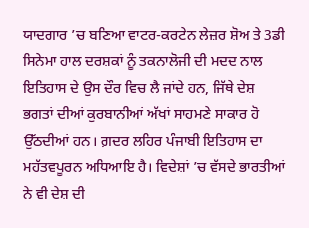ਯਾਦਗਾਰ ’ਚ ਬਣਿਆ ਵਾਟਰ-ਕਰਟੇਨ ਲੇਜ਼ਰ ਸ਼ੋਅ ਤੇ 3ਡੀ ਸਿਨੇਮਾ ਹਾਲ ਦਰਸ਼ਕਾਂ ਨੂੰ ਤਕਨਾਲੋਜੀ ਦੀ ਮਦਦ ਨਾਲ ਇਤਿਹਾਸ ਦੇ ਉਸ ਦੌਰ ਵਿਚ ਲੈ ਜਾਂਦੇ ਹਨ, ਜਿੱਥੇ ਦੇਸ਼ ਭਗਤਾਂ ਦੀਆਂ ਕੁਰਬਾਨੀਆਂ ਅੱਖਾਂ ਸਾਹਮਣੇ ਸਾਕਾਰ ਹੋ ਉੱਠਦੀਆਂ ਹਨ। ਗ਼ਦਰ ਲਹਿਰ ਪੰਜਾਬੀ ਇਤਿਹਾਸ ਦਾ ਮਹੱਤਵਪੂਰਨ ਅਧਿਆਇ ਹੈ। ਵਿਦੇਸ਼ਾਂ ’ਚ ਵੱਸਦੇ ਭਾਰਤੀਆਂ ਨੇ ਵੀ ਦੇਸ਼ ਦੀ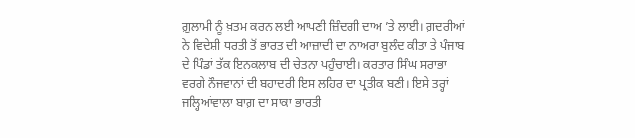ਗ਼ੁਲਾਮੀ ਨੂੰ ਖ਼ਤਮ ਕਰਨ ਲਈ ਆਪਣੀ ਜ਼ਿੰਦਗੀ ਦਾਅ ’ਤੇ ਲਾਈ। ਗ਼ਦਰੀਆਂ ਨੇ ਵਿਦੇਸ਼ੀ ਧਰਤੀ ਤੋਂ ਭਾਰਤ ਦੀ ਆਜ਼ਾਦੀ ਦਾ ਨਾਅਰਾ ਬੁਲੰਦ ਕੀਤਾ ਤੇ ਪੰਜਾਬ ਦੇ ਪਿੰਡਾਂ ਤੱਕ ਇਨਕਲਾਬ ਦੀ ਚੇਤਨਾ ਪਹੁੰਚਾਈ। ਕਰਤਾਰ ਸਿੰਘ ਸਰਾਭਾ ਵਰਗੇ ਨੌਜਵਾਨਾਂ ਦੀ ਬਹਾਦਰੀ ਇਸ ਲਹਿਰ ਦਾ ਪ੍ਰਤੀਕ ਬਣੀ। ਇਸੇ ਤਰ੍ਹਾਂ ਜਲ੍ਹਿਆਂਵਾਲਾ ਬਾਗ਼ ਦਾ ਸਾਕਾ ਭਾਰਤੀ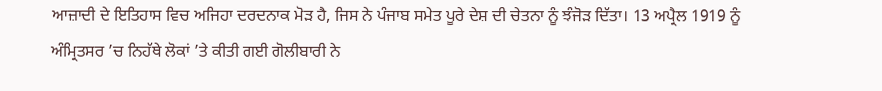ਆਜ਼ਾਦੀ ਦੇ ਇਤਿਹਾਸ ਵਿਚ ਅਜਿਹਾ ਦਰਦਨਾਕ ਮੋੜ ਹੈ, ਜਿਸ ਨੇ ਪੰਜਾਬ ਸਮੇਤ ਪੂਰੇ ਦੇਸ਼ ਦੀ ਚੇਤਨਾ ਨੂੰ ਝੰਜੋੜ ਦਿੱਤਾ। 13 ਅਪ੍ਰੈਲ 1919 ਨੂੰ ਅੰਮ੍ਰਿਤਸਰ ’ਚ ਨਿਹੱਥੇ ਲੋਕਾਂ ’ਤੇ ਕੀਤੀ ਗਈ ਗੋਲੀਬਾਰੀ ਨੇ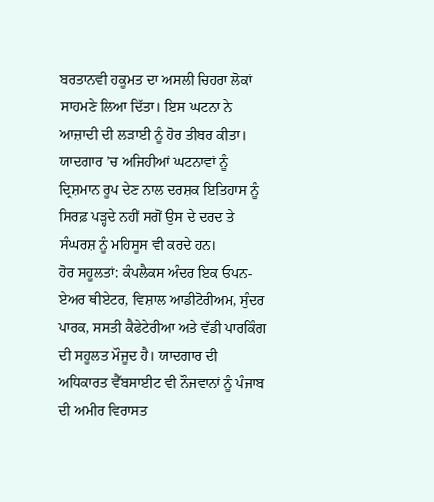ਬਰਤਾਨਵੀ ਹਕੂਮਤ ਦਾ ਅਸਲੀ ਚਿਹਰਾ ਲੋਕਾਂ ਸਾਹਮਣੇ ਲਿਆ ਦਿੱਤਾ। ਇਸ ਘਟਨਾ ਨੇ ਆਜ਼ਾਦੀ ਦੀ ਲੜਾਈ ਨੂੰ ਹੋਰ ਤੀਬਰ ਕੀਤਾ। ਯਾਦਗਾਰ ’ਚ ਅਜਿਹੀਆਂ ਘਟਨਾਵਾਂ ਨੂੰ ਦ੍ਰਿਸ਼ਮਾਨ ਰੂਪ ਦੇਣ ਨਾਲ ਦਰਸ਼ਕ ਇਤਿਹਾਸ ਨੂੰ ਸਿਰਫ਼ ਪੜ੍ਹਦੇ ਨਹੀਂ ਸਗੋਂ ਉਸ ਦੇ ਦਰਦ ਤੇ ਸੰਘਰਸ਼ ਨੂੰ ਮਹਿਸੂਸ ਵੀ ਕਰਦੇ ਹਨ।
ਹੋਰ ਸਹੂਲਤਾਂ: ਕੰਪਲੈਕਸ ਅੰਦਰ ਇਕ ਓਪਨ-ਏਅਰ ਥੀਏਟਰ, ਵਿਸ਼ਾਲ ਆਡੀਟੋਰੀਅਮ, ਸੁੰਦਰ ਪਾਰਕ, ਸਸਤੀ ਕੈਫੇਟੇਰੀਆ ਅਤੇ ਵੱਡੀ ਪਾਰਕਿੰਗ ਦੀ ਸਹੂਲਤ ਮੌਜੂਦ ਹੈ। ਯਾਦਗਾਰ ਦੀ ਅਧਿਕਾਰਤ ਵੈੱਬਸਾਈਟ ਵੀ ਨੌਜਵਾਨਾਂ ਨੂੰ ਪੰਜਾਬ ਦੀ ਅਮੀਰ ਵਿਰਾਸਤ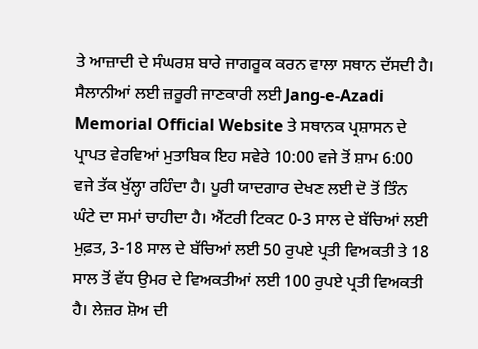ਤੇ ਆਜ਼ਾਦੀ ਦੇ ਸੰਘਰਸ਼ ਬਾਰੇ ਜਾਗਰੂਕ ਕਰਨ ਵਾਲਾ ਸਥਾਨ ਦੱਸਦੀ ਹੈ। ਸੈਲਾਨੀਆਂ ਲਈ ਜ਼ਰੂਰੀ ਜਾਣਕਾਰੀ ਲਈ Jang-e-Azadi Memorial Official Website ਤੇ ਸਥਾਨਕ ਪ੍ਰਸ਼ਾਸਨ ਦੇ ਪ੍ਰਾਪਤ ਵੇਰਵਿਆਂ ਮੁਤਾਬਿਕ ਇਹ ਸਵੇਰੇ 10:00 ਵਜੇ ਤੋਂ ਸ਼ਾਮ 6:00 ਵਜੇ ਤੱਕ ਖੁੱਲ੍ਹਾ ਰਹਿੰਦਾ ਹੈ। ਪੂਰੀ ਯਾਦਗਾਰ ਦੇਖਣ ਲਈ ਦੋ ਤੋਂ ਤਿੰਨ ਘੰਟੇ ਦਾ ਸਮਾਂ ਚਾਹੀਦਾ ਹੈ। ਐਂਟਰੀ ਟਿਕਟ 0-3 ਸਾਲ ਦੇ ਬੱਚਿਆਂ ਲਈ ਮੁਫ਼ਤ, 3-18 ਸਾਲ ਦੇ ਬੱਚਿਆਂ ਲਈ 50 ਰੁਪਏ ਪ੍ਰਤੀ ਵਿਅਕਤੀ ਤੇ 18 ਸਾਲ ਤੋਂ ਵੱਧ ਉਮਰ ਦੇ ਵਿਅਕਤੀਆਂ ਲਈ 100 ਰੁਪਏ ਪ੍ਰਤੀ ਵਿਅਕਤੀ ਹੈ। ਲੇਜ਼ਰ ਸ਼ੋਅ ਦੀ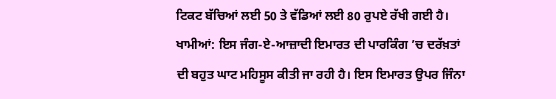ਟਿਕਟ ਬੱਚਿਆਂ ਲਈ 50 ਤੇ ਵੱਡਿਆਂ ਲਈ 80 ਰੁਪਏ ਰੱਖੀ ਗਈ ਹੈ।
ਖਾਮੀਆਂ: ਇਸ ਜੰਗ-ਏ-ਆਜ਼ਾਦੀ ਇਮਾਰਤ ਦੀ ਪਾਰਕਿੰਗ ’ਚ ਦਰੱਖ਼ਤਾਂ ਦੀ ਬਹੁਤ ਘਾਟ ਮਹਿਸੂਸ ਕੀਤੀ ਜਾ ਰਹੀ ਹੈ। ਇਸ ਇਮਾਰਤ ਉਪਰ ਜਿੰਨਾ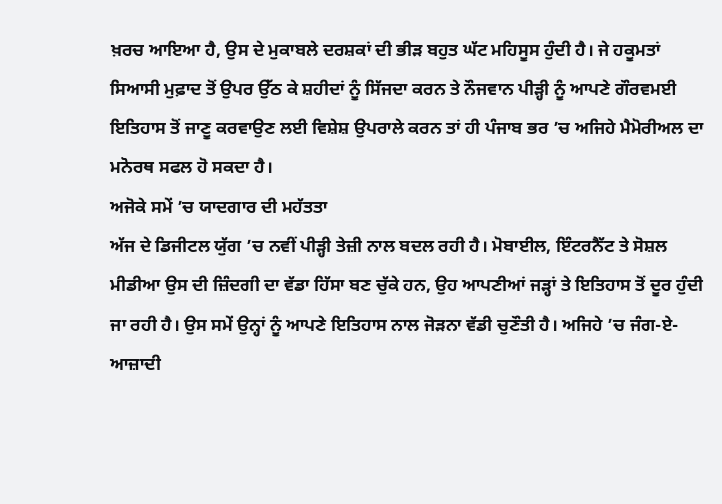ਖ਼ਰਚ ਆਇਆ ਹੈ, ਉਸ ਦੇ ਮੁਕਾਬਲੇ ਦਰਸ਼ਕਾਂ ਦੀ ਭੀੜ ਬਹੁਤ ਘੱਟ ਮਹਿਸੂਸ ਹੁੰਦੀ ਹੈ। ਜੇ ਹਕੂਮਤਾਂ ਸਿਆਸੀ ਮੁਫ਼ਾਦ ਤੋਂ ਉਪਰ ਉੱਠ ਕੇ ਸ਼ਹੀਦਾਂ ਨੂੰ ਸਿੱਜਦਾ ਕਰਨ ਤੇ ਨੌਜਵਾਨ ਪੀੜ੍ਹੀ ਨੂੰ ਆਪਣੇ ਗੌਰਵਮਈ ਇਤਿਹਾਸ ਤੋਂ ਜਾਣੂ ਕਰਵਾਉਣ ਲਈ ਵਿਸ਼ੇਸ਼ ਉਪਰਾਲੇ ਕਰਨ ਤਾਂ ਹੀ ਪੰਜਾਬ ਭਰ ’ਚ ਅਜਿਹੇ ਮੈਮੋਰੀਅਲ ਦਾ ਮਨੋਰਥ ਸਫਲ ਹੋ ਸਕਦਾ ਹੈ।
ਅਜੋਕੇ ਸਮੇਂ ’ਚ ਯਾਦਗਾਰ ਦੀ ਮਹੱਤਤਾ
ਅੱਜ ਦੇ ਡਿਜੀਟਲ ਯੁੱਗ ’ਚ ਨਵੀਂ ਪੀੜ੍ਹੀ ਤੇਜ਼ੀ ਨਾਲ ਬਦਲ ਰਹੀ ਹੈ। ਮੋਬਾਈਲ, ਇੰਟਰਨੈੱਟ ਤੇ ਸੋਸ਼ਲ ਮੀਡੀਆ ਉਸ ਦੀ ਜ਼ਿੰਦਗੀ ਦਾ ਵੱਡਾ ਹਿੱਸਾ ਬਣ ਚੁੱਕੇ ਹਨ, ਉਹ ਆਪਣੀਆਂ ਜੜ੍ਹਾਂ ਤੇ ਇਤਿਹਾਸ ਤੋਂ ਦੂਰ ਹੁੰਦੀ ਜਾ ਰਹੀ ਹੈ। ਉਸ ਸਮੇਂ ਉਨ੍ਹਾਂ ਨੂੰ ਆਪਣੇ ਇਤਿਹਾਸ ਨਾਲ ਜੋੜਨਾ ਵੱਡੀ ਚੁਣੌਤੀ ਹੈ। ਅਜਿਹੇ ’ਚ ਜੰਗ-ਏ-ਆਜ਼ਾਦੀ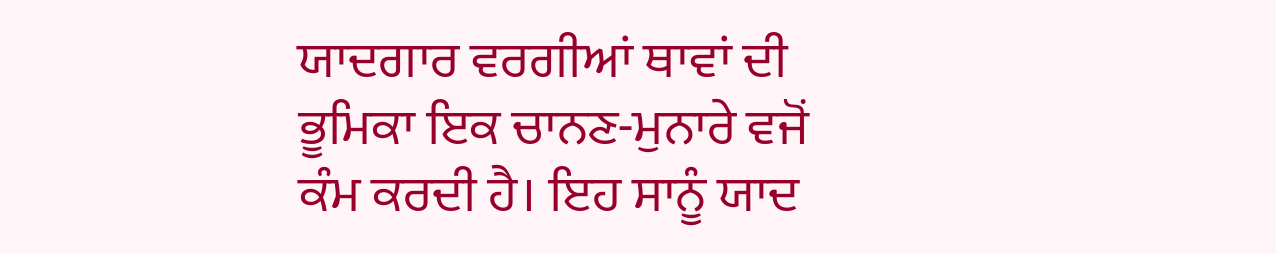ਯਾਦਗਾਰ ਵਰਗੀਆਂ ਥਾਵਾਂ ਦੀ ਭੂਮਿਕਾ ਇਕ ਚਾਨਣ-ਮੁਨਾਰੇ ਵਜੋਂ ਕੰਮ ਕਰਦੀ ਹੈ। ਇਹ ਸਾਨੂੰ ਯਾਦ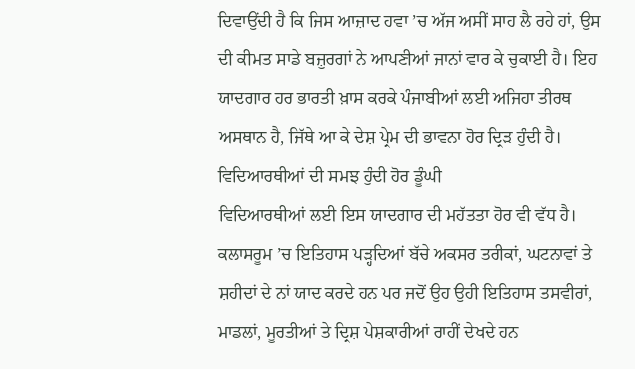ਦਿਵਾਉਂਦੀ ਹੈ ਕਿ ਜਿਸ ਆਜ਼ਾਦ ਹਵਾ ’ਚ ਅੱਜ ਅਸੀਂ ਸਾਹ ਲੈ ਰਹੇ ਹਾਂ, ਉਸ ਦੀ ਕੀਮਤ ਸਾਡੇ ਬਜ਼ੁਰਗਾਂ ਨੇ ਆਪਣੀਆਂ ਜਾਨਾਂ ਵਾਰ ਕੇ ਚੁਕਾਈ ਹੈ। ਇਹ ਯਾਦਗਾਰ ਹਰ ਭਾਰਤੀ ਖ਼ਾਸ ਕਰਕੇ ਪੰਜਾਬੀਆਂ ਲਈ ਅਜਿਹਾ ਤੀਰਥ ਅਸਥਾਨ ਹੈ, ਜਿੱਥੇ ਆ ਕੇ ਦੇਸ਼ ਪ੍ਰੇਮ ਦੀ ਭਾਵਨਾ ਹੋਰ ਦ੍ਰਿੜ ਹੁੰਦੀ ਹੈ।
ਵਿਦਿਆਰਥੀਆਂ ਦੀ ਸਮਝ ਹੁੰਦੀ ਹੋਰ ਡੂੰਘੀ
ਵਿਦਿਆਰਥੀਆਂ ਲਈ ਇਸ ਯਾਦਗਾਰ ਦੀ ਮਹੱਤਤਾ ਹੋਰ ਵੀ ਵੱਧ ਹੈ। ਕਲਾਸਰੂਮ ’ਚ ਇਤਿਹਾਸ ਪੜ੍ਹਦਿਆਂ ਬੱਚੇ ਅਕਸਰ ਤਰੀਕਾਂ, ਘਟਨਾਵਾਂ ਤੇ ਸ਼ਹੀਦਾਂ ਦੇ ਨਾਂ ਯਾਦ ਕਰਦੇ ਹਨ ਪਰ ਜਦੋਂ ਉਹ ਉਹੀ ਇਤਿਹਾਸ ਤਸਵੀਰਾਂ, ਮਾਡਲਾਂ, ਮੂਰਤੀਆਂ ਤੇ ਦ੍ਰਿਸ਼ ਪੇਸ਼ਕਾਰੀਆਂ ਰਾਹੀਂ ਦੇਖਦੇ ਹਨ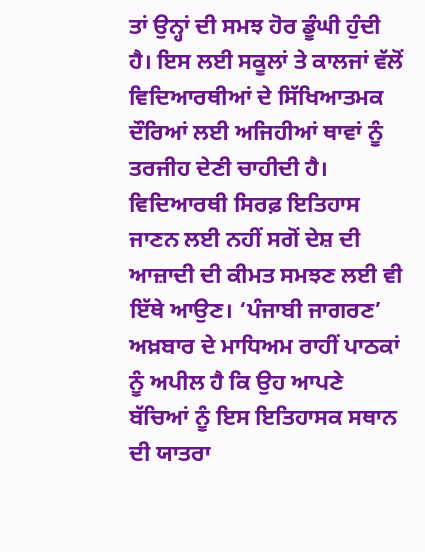ਤਾਂ ਉਨ੍ਹਾਂ ਦੀ ਸਮਝ ਹੋਰ ਡੂੰਘੀ ਹੁੰਦੀ ਹੈ। ਇਸ ਲਈ ਸਕੂਲਾਂ ਤੇ ਕਾਲਜਾਂ ਵੱਲੋਂ ਵਿਦਿਆਰਥੀਆਂ ਦੇ ਸਿੱਖਿਆਤਮਕ ਦੌਰਿਆਂ ਲਈ ਅਜਿਹੀਆਂ ਥਾਵਾਂ ਨੂੰ ਤਰਜੀਹ ਦੇਣੀ ਚਾਹੀਦੀ ਹੈ। ਵਿਦਿਆਰਥੀ ਸਿਰਫ਼ ਇਤਿਹਾਸ ਜਾਣਨ ਲਈ ਨਹੀਂ ਸਗੋਂ ਦੇਸ਼ ਦੀ ਆਜ਼ਾਦੀ ਦੀ ਕੀਮਤ ਸਮਝਣ ਲਈ ਵੀ ਇੱਥੇ ਆਉਣ। ‘ਪੰਜਾਬੀ ਜਾਗਰਣ’ ਅਖ਼ਬਾਰ ਦੇ ਮਾਧਿਅਮ ਰਾਹੀਂ ਪਾਠਕਾਂ ਨੂੰ ਅਪੀਲ ਹੈ ਕਿ ਉਹ ਆਪਣੇ ਬੱਚਿਆਂ ਨੂੰ ਇਸ ਇਤਿਹਾਸਕ ਸਥਾਨ ਦੀ ਯਾਤਰਾ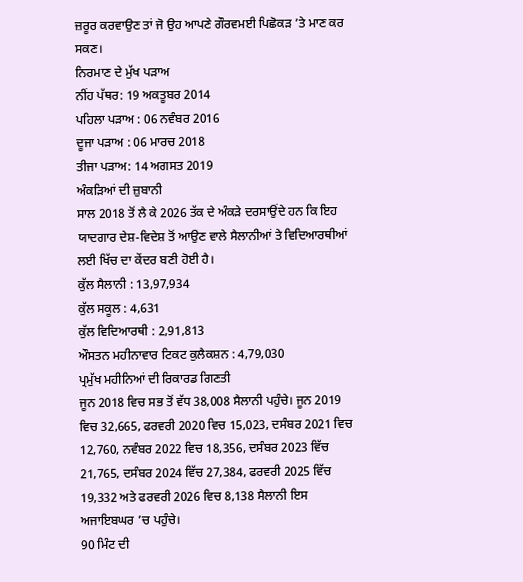ਜ਼ਰੂਰ ਕਰਵਾਉਣ ਤਾਂ ਜੋ ਉਹ ਆਪਣੇ ਗੌਰਵਮਈ ਪਿਛੋਕੜ ’ਤੇ ਮਾਣ ਕਰ ਸਕਣ।
ਨਿਰਮਾਣ ਦੇ ਮੁੱਖ ਪੜਾਅ
ਨੀਂਹ ਪੱਥਰ: 19 ਅਕਤੂਬਰ 2014
ਪਹਿਲਾ ਪੜਾਅ : 06 ਨਵੰਬਰ 2016
ਦੂਜਾ ਪੜਾਅ : 06 ਮਾਰਚ 2018
ਤੀਜਾ ਪੜਾਅ: 14 ਅਗਸਤ 2019
ਅੰਕੜਿਆਂ ਦੀ ਜ਼ੁਬਾਨੀ
ਸਾਲ 2018 ਤੋਂ ਲੈ ਕੇ 2026 ਤੱਕ ਦੇ ਅੰਕੜੇ ਦਰਸਾਉਂਦੇ ਹਨ ਕਿ ਇਹ ਯਾਦਗਾਰ ਦੇਸ਼-ਵਿਦੇਸ਼ ਤੋਂ ਆਉਣ ਵਾਲੇ ਸੈਲਾਨੀਆਂ ਤੇ ਵਿਦਿਆਰਥੀਆਂ ਲਈ ਖਿੱਚ ਦਾ ਕੇਂਦਰ ਬਣੀ ਹੋਈ ਹੈ।
ਕੁੱਲ ਸੈਲਾਨੀ : 13,97,934
ਕੁੱਲ ਸਕੂਲ : 4,631
ਕੁੱਲ ਵਿਦਿਆਰਥੀ : 2,91,813
ਔਸਤਨ ਮਹੀਨਾਵਾਰ ਟਿਕਟ ਕੁਲੈਕਸ਼ਨ : 4,79,030
ਪ੍ਰਮੁੱਖ ਮਹੀਨਿਆਂ ਦੀ ਰਿਕਾਰਡ ਗਿਣਤੀ
ਜੂਨ 2018 ਵਿਚ ਸਭ ਤੋਂ ਵੱਧ 38,008 ਸੈਲਾਨੀ ਪਹੁੰਚੇ। ਜੂਨ 2019 ਵਿਚ 32,665, ਫਰਵਰੀ 2020 ਵਿਚ 15,023, ਦਸੰਬਰ 2021 ਵਿਚ 12,760, ਨਵੰਬਰ 2022 ਵਿਚ 18,356, ਦਸੰਬਰ 2023 ਵਿੱਚ 21,765, ਦਸੰਬਰ 2024 ਵਿੱਚ 27,384, ਫਰਵਰੀ 2025 ਵਿੱਚ 19,332 ਅਤੇ ਫਰਵਰੀ 2026 ਵਿਚ 8,138 ਸੈਲਾਨੀ ਇਸ ਅਜਾਇਬਘਰ ’ਚ ਪਹੁੰਚੇ।
90 ਮਿੰਟ ਦੀ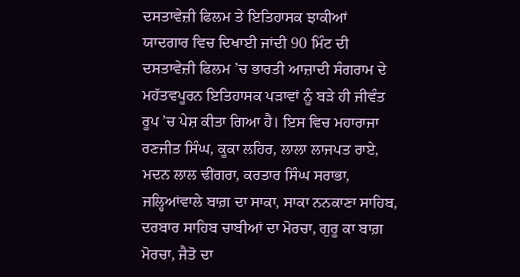ਦਸਤਾਵੇਜ਼ੀ ਫਿਲਮ ਤੇ ਇਤਿਹਾਸਕ ਝਾਕੀਆਂ
ਯਾਦਗਾਰ ਵਿਚ ਦਿਖਾਈ ਜਾਂਦੀ 90 ਮਿੰਟ ਦੀ ਦਸਤਾਵੇਜ਼ੀ ਫਿਲਮ ’ਚ ਭਾਰਤੀ ਆਜ਼ਾਦੀ ਸੰਗਰਾਮ ਦੇ ਮਹੱਤਵਪੂਰਨ ਇਤਿਹਾਸਕ ਪੜਾਵਾਂ ਨੂੰ ਬੜੇ ਹੀ ਜੀਵੰਤ ਰੂਪ ’ਚ ਪੇਸ਼ ਕੀਤਾ ਗਿਆ ਹੈ। ਇਸ ਵਿਚ ਮਹਾਰਾਜਾ ਰਣਜੀਤ ਸਿੰਘ, ਕੂਕਾ ਲਹਿਰ, ਲਾਲਾ ਲਾਜਪਤ ਰਾਏ, ਮਦਨ ਲਾਲ ਢੀਂਗਰਾ, ਕਰਤਾਰ ਸਿੰਘ ਸਰਾਭਾ, ਜਲ੍ਹਿਆਂਵਾਲੇ ਬਾਗ਼ ਦਾ ਸਾਕਾ, ਸਾਕਾ ਨਨਕਾਣਾ ਸਾਹਿਬ, ਦਰਬਾਰ ਸਾਹਿਬ ਚਾਬੀਆਂ ਦਾ ਮੋਰਚਾ, ਗੁਰੂ ਕਾ ਬਾਗ਼ ਮੋਰਚਾ, ਜੈਤੋ ਦਾ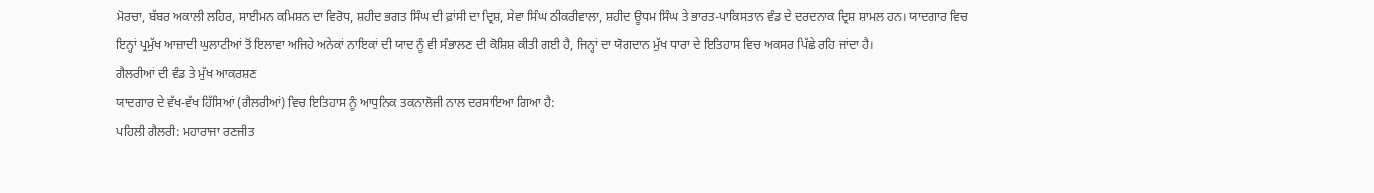ਮੋਰਚਾ, ਬੱਬਰ ਅਕਾਲੀ ਲਹਿਰ, ਸਾਈਮਨ ਕਮਿਸ਼ਨ ਦਾ ਵਿਰੋਧ, ਸ਼ਹੀਦ ਭਗਤ ਸਿੰਘ ਦੀ ਫ਼ਾਂਸੀ ਦਾ ਦ੍ਰਿਸ਼, ਸੇਵਾ ਸਿੰਘ ਠੀਕਰੀਵਾਲਾ, ਸ਼ਹੀਦ ਊਧਮ ਸਿੰਘ ਤੇ ਭਾਰਤ-ਪਾਕਿਸਤਾਨ ਵੰਡ ਦੇ ਦਰਦਨਾਕ ਦ੍ਰਿਸ਼ ਸ਼ਾਮਲ ਹਨ। ਯਾਦਗਾਰ ਵਿਚ ਇਨ੍ਹਾਂ ਪ੍ਰਮੁੱਖ ਆਜ਼ਾਦੀ ਘੁਲਾਟੀਆਂ ਤੋਂ ਇਲਾਵਾ ਅਜਿਹੇ ਅਨੇਕਾਂ ਨਾਇਕਾਂ ਦੀ ਯਾਦ ਨੂੰ ਵੀ ਸੰਭਾਲਣ ਦੀ ਕੋਸ਼ਿਸ਼ ਕੀਤੀ ਗਈ ਹੈ, ਜਿਨ੍ਹਾਂ ਦਾ ਯੋਗਦਾਨ ਮੁੱਖ ਧਾਰਾ ਦੇ ਇਤਿਹਾਸ ਵਿਚ ਅਕਸਰ ਪਿੱਛੇ ਰਹਿ ਜਾਂਦਾ ਹੈ।
ਗੈਲਰੀਆਂ ਦੀ ਵੰਡ ਤੇ ਮੁੱਖ ਆਕਰਸ਼ਣ
ਯਾਦਗਾਰ ਦੇ ਵੱਖ-ਵੱਖ ਹਿੱਸਿਆਂ (ਗੈਲਰੀਆਂ) ਵਿਚ ਇਤਿਹਾਸ ਨੂੰ ਆਧੁਨਿਕ ਤਕਨਾਲੋਜੀ ਨਾਲ ਦਰਸਾਇਆ ਗਿਆ ਹੈ:
ਪਹਿਲੀ ਗੈਲਰੀ: ਮਹਾਰਾਜਾ ਰਣਜੀਤ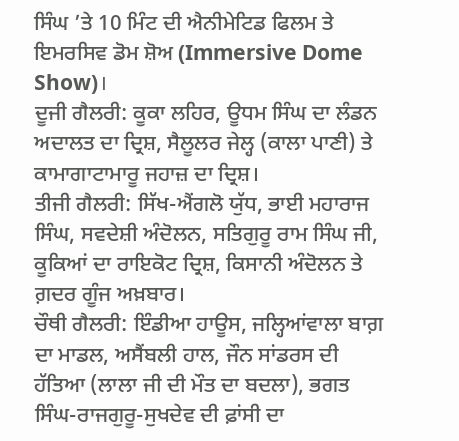ਸਿੰਘ ’ਤੇ 10 ਮਿੰਟ ਦੀ ਐਨੀਮੇਟਿਡ ਫਿਲਮ ਤੇ ਇਮਰਸਿਵ ਡੋਮ ਸ਼ੋਅ (Immersive Dome Show)।
ਦੂਜੀ ਗੈਲਰੀ: ਕੂਕਾ ਲਹਿਰ, ਊਧਮ ਸਿੰਘ ਦਾ ਲੰਡਨ ਅਦਾਲਤ ਦਾ ਦ੍ਰਿਸ਼, ਸੈਲੂਲਰ ਜੇਲ੍ਹ (ਕਾਲਾ ਪਾਣੀ) ਤੇ ਕਾਮਾਗਾਟਾਮਾਰੂ ਜਹਾਜ਼ ਦਾ ਦ੍ਰਿਸ਼।
ਤੀਜੀ ਗੈਲਰੀ: ਸਿੱਖ-ਐਂਗਲੋ ਯੁੱਧ, ਭਾਈ ਮਹਾਰਾਜ ਸਿੰਘ, ਸਵਦੇਸ਼ੀ ਅੰਦੋਲਨ, ਸਤਿਗੁਰੂ ਰਾਮ ਸਿੰਘ ਜੀ, ਕੂਕਿਆਂ ਦਾ ਰਾਇਕੋਟ ਦ੍ਰਿਸ਼, ਕਿਸਾਨੀ ਅੰਦੋਲਨ ਤੇ ਗ਼ਦਰ ਗੂੰਜ ਅਖ਼ਬਾਰ।
ਚੌਥੀ ਗੈਲਰੀ: ਇੰਡੀਆ ਹਾਊਸ, ਜਲ੍ਹਿਆਂਵਾਲਾ ਬਾਗ਼ ਦਾ ਮਾਡਲ, ਅਸੈਂਬਲੀ ਹਾਲ, ਜੌਨ ਸਾਂਡਰਸ ਦੀ ਹੱਤਿਆ (ਲਾਲਾ ਜੀ ਦੀ ਮੌਤ ਦਾ ਬਦਲਾ), ਭਗਤ ਸਿੰਘ-ਰਾਜਗੁਰੂ-ਸੁਖਦੇਵ ਦੀ ਫ਼ਾਂਸੀ ਦਾ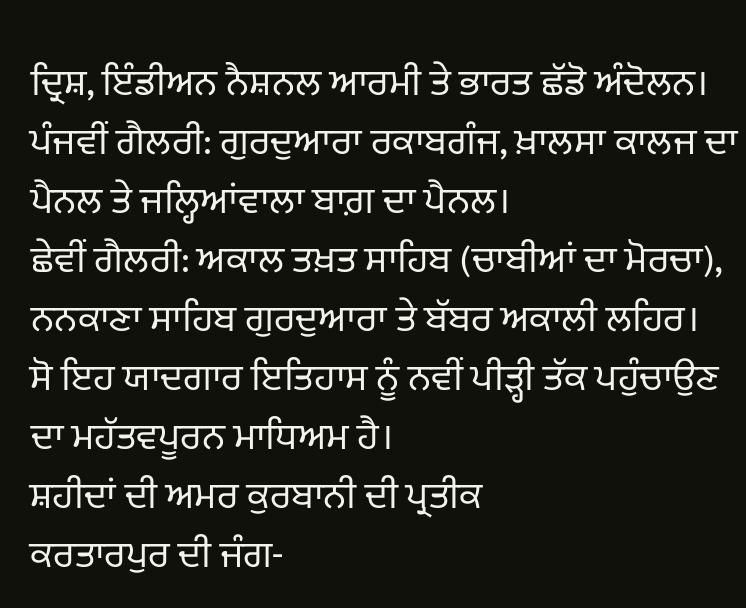ਦ੍ਰਿਸ਼, ਇੰਡੀਅਨ ਨੈਸ਼ਨਲ ਆਰਮੀ ਤੇ ਭਾਰਤ ਛੱਡੋ ਅੰਦੋਲਨ।
ਪੰਜਵੀਂ ਗੈਲਰੀ: ਗੁਰਦੁਆਰਾ ਰਕਾਬਗੰਜ, ਖ਼ਾਲਸਾ ਕਾਲਜ ਦਾ ਪੈਨਲ ਤੇ ਜਲ੍ਹਿਆਂਵਾਲਾ ਬਾਗ਼ ਦਾ ਪੈਨਲ।
ਛੇਵੀਂ ਗੈਲਰੀ: ਅਕਾਲ ਤਖ਼ਤ ਸਾਹਿਬ (ਚਾਬੀਆਂ ਦਾ ਮੋਰਚਾ), ਨਨਕਾਣਾ ਸਾਹਿਬ ਗੁਰਦੁਆਰਾ ਤੇ ਬੱਬਰ ਅਕਾਲੀ ਲਹਿਰ।
ਸੋ ਇਹ ਯਾਦਗਾਰ ਇਤਿਹਾਸ ਨੂੰ ਨਵੀਂ ਪੀੜ੍ਹੀ ਤੱਕ ਪਹੁੰਚਾਉਣ ਦਾ ਮਹੱਤਵਪੂਰਨ ਮਾਧਿਅਮ ਹੈ।
ਸ਼ਹੀਦਾਂ ਦੀ ਅਮਰ ਕੁਰਬਾਨੀ ਦੀ ਪ੍ਰਤੀਕ
ਕਰਤਾਰਪੁਰ ਦੀ ਜੰਗ-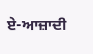ਏ-ਆਜ਼ਾਦੀ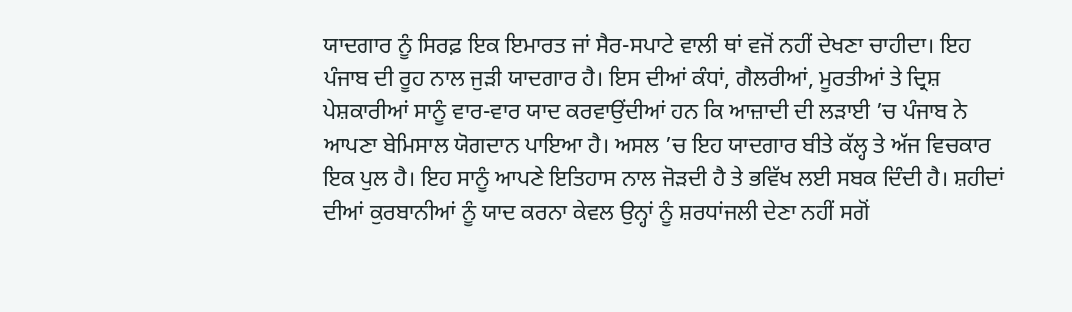ਯਾਦਗਾਰ ਨੂੰ ਸਿਰਫ਼ ਇਕ ਇਮਾਰਤ ਜਾਂ ਸੈਰ-ਸਪਾਟੇ ਵਾਲੀ ਥਾਂ ਵਜੋਂ ਨਹੀਂ ਦੇਖਣਾ ਚਾਹੀਦਾ। ਇਹ ਪੰਜਾਬ ਦੀ ਰੂਹ ਨਾਲ ਜੁੜੀ ਯਾਦਗਾਰ ਹੈ। ਇਸ ਦੀਆਂ ਕੰਧਾਂ, ਗੈਲਰੀਆਂ, ਮੂਰਤੀਆਂ ਤੇ ਦ੍ਰਿਸ਼ ਪੇਸ਼ਕਾਰੀਆਂ ਸਾਨੂੰ ਵਾਰ-ਵਾਰ ਯਾਦ ਕਰਵਾਉਂਦੀਆਂ ਹਨ ਕਿ ਆਜ਼ਾਦੀ ਦੀ ਲੜਾਈ ’ਚ ਪੰਜਾਬ ਨੇ ਆਪਣਾ ਬੇਮਿਸਾਲ ਯੋਗਦਾਨ ਪਾਇਆ ਹੈ। ਅਸਲ ’ਚ ਇਹ ਯਾਦਗਾਰ ਬੀਤੇ ਕੱਲ੍ਹ ਤੇ ਅੱਜ ਵਿਚਕਾਰ ਇਕ ਪੁਲ ਹੈ। ਇਹ ਸਾਨੂੰ ਆਪਣੇ ਇਤਿਹਾਸ ਨਾਲ ਜੋੜਦੀ ਹੈ ਤੇ ਭਵਿੱਖ ਲਈ ਸਬਕ ਦਿੰਦੀ ਹੈ। ਸ਼ਹੀਦਾਂ ਦੀਆਂ ਕੁਰਬਾਨੀਆਂ ਨੂੰ ਯਾਦ ਕਰਨਾ ਕੇਵਲ ਉਨ੍ਹਾਂ ਨੂੰ ਸ਼ਰਧਾਂਜਲੀ ਦੇਣਾ ਨਹੀਂ ਸਗੋਂ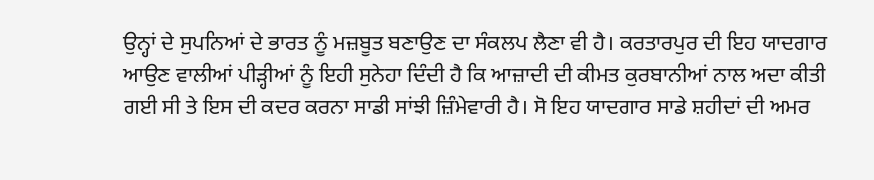ਉਨ੍ਹਾਂ ਦੇ ਸੁਪਨਿਆਂ ਦੇ ਭਾਰਤ ਨੂੰ ਮਜ਼ਬੂਤ ਬਣਾਉਣ ਦਾ ਸੰਕਲਪ ਲੈਣਾ ਵੀ ਹੈ। ਕਰਤਾਰਪੁਰ ਦੀ ਇਹ ਯਾਦਗਾਰ ਆਉਣ ਵਾਲੀਆਂ ਪੀੜ੍ਹੀਆਂ ਨੂੰ ਇਹੀ ਸੁਨੇਹਾ ਦਿੰਦੀ ਹੈ ਕਿ ਆਜ਼ਾਦੀ ਦੀ ਕੀਮਤ ਕੁਰਬਾਨੀਆਂ ਨਾਲ ਅਦਾ ਕੀਤੀ ਗਈ ਸੀ ਤੇ ਇਸ ਦੀ ਕਦਰ ਕਰਨਾ ਸਾਡੀ ਸਾਂਝੀ ਜ਼ਿੰਮੇਵਾਰੀ ਹੈ। ਸੋ ਇਹ ਯਾਦਗਾਰ ਸਾਡੇ ਸ਼ਹੀਦਾਂ ਦੀ ਅਮਰ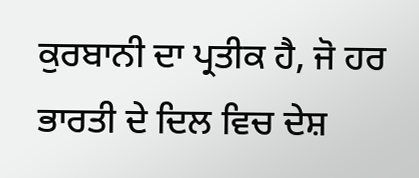ਕੁਰਬਾਨੀ ਦਾ ਪ੍ਰਤੀਕ ਹੈ, ਜੋ ਹਰ ਭਾਰਤੀ ਦੇ ਦਿਲ ਵਿਚ ਦੇਸ਼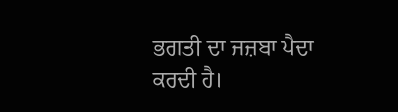ਭਗਤੀ ਦਾ ਜਜ਼ਬਾ ਪੈਦਾ ਕਰਦੀ ਹੈ।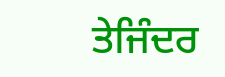ਤੇਜਿੰਦਰ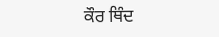ਕੌਰ ਥਿੰਦ